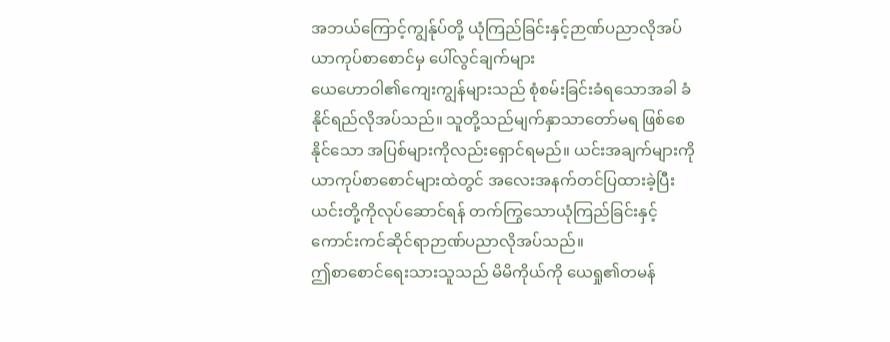အဘယ်ကြောင့်ကျွန်ုပ်တို့ ယုံကြည်ခြင်းနှင့်ဉာဏ်ပညာလိုအပ်
ယာကုပ်စာစောင်မှ ပေါ်လွင်ချက်များ
ယေဟောဝါ၏ကျေးကျွန်များသည် စုံစမ်းခြင်းခံရသောအခါ ခံနိုင်ရည်လိုအပ်သည်။ သူတို့သည်မျက်နှာသာတော်မရ ဖြစ်စေနိုင်သော အပြစ်များကိုလည်းရှောင်ရမည်။ ယင်းအချက်များကို ယာကုပ်စာစောင်များထဲတွင် အလေးအနက်တင်ပြထားခဲ့ပြီး ယင်းတို့ကိုလုပ်ဆောင်ရန် တက်ကြွသောယုံကြည်ခြင်းနှင့် ကောင်းကင်ဆိုင်ရာဉာဏ်ပညာလိုအပ်သည်။
ဤစာစောင်ရေးသားသူသည် မိမိကိုယ်ကို ယေရှု၏တမန်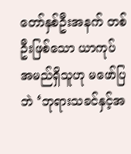တော်နှစ်ဦးအနက် တစ်ဦးဖြစ်သော ယာကုပ်အမည်ရှိသူဟု မဖော်ပြဘဲ ‘ဘုရားသခင်နှင့်အ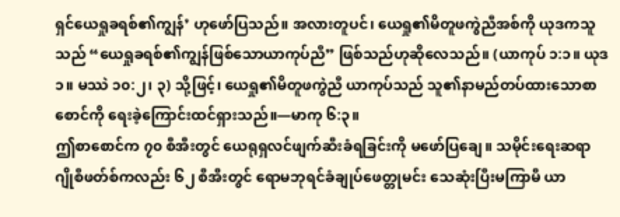ရှင်ယေရှုခရစ်၏ကျွန်’ ဟုဖော်ပြသည်။ အလားတူပင်၊ ယေရှု၏မိတူဖကွဲညီအစ်ကို ယုဒကသူသည် “ယေရှုခရစ်၏ကျွန်ဖြစ်သောယာကုပ်ညီ” ဖြစ်သည်ဟုဆိုလေသည်။ (ယာကုပ် ၁:၁။ ယုဒ ၁။ မဿဲ ၁၀:၂၊ ၃) သို့ဖြင့်၊ ယေရှု၏မိတူဖကွဲညီ ယာကုပ်သည် သူ၏နာမည်တပ်ထားသောစာစောင်ကို ရေးခဲ့ကြောင်းထင်ရှားသည်။—မာကု ၆:၃။
ဤစာစောင်က ၇၀ စီအီးတွင် ယေရုရှလင်ဖျက်ဆီးခံရခြင်းကို မဖော်ပြချေ။ သမိုင်းရေးဆရာ ဂျိုစီဖတ်စ်ကလည်း ၆၂ စီအီးတွင် ရောမဘုရင်ခံချုပ်ဖေတ္တုမင်း သေဆုံးပြီးမကြာမီ ယာ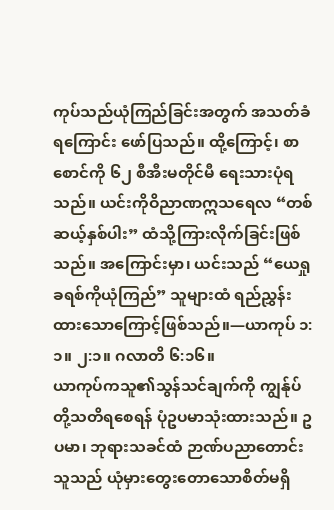ကုပ်သည်ယုံကြည်ခြင်းအတွက် အသတ်ခံရကြောင်း ဖော်ပြသည်။ ထို့ကြောင့်၊ စာစောင်ကို ၆၂ စီအီးမတိုင်မီ ရေးသားပုံရသည်။ ယင်းကိုဝိညာဏဣသရေလ “တစ်ဆယ့်နှစ်ပါး” ထံသို့ကြားလိုက်ခြင်းဖြစ်သည်။ အကြောင်းမှာ၊ ယင်းသည် “ယေရှုခရစ်ကိုယုံကြည်” သူများထံ ရည်ညွှန်းထားသောကြောင့်ဖြစ်သည်။—ယာကုပ် ၁:၁။ ၂:၁။ ဂလာတိ ၆:၁၆။
ယာကုပ်ကသူ၏သွန်သင်ချက်ကို ကျွန်ုပ်တို့သတိရစေရန် ပုံဥပမာသုံးထားသည်။ ဥပမာ၊ ဘုရားသခင်ထံ ဉာဏ်ပညာတောင်းသူသည် ယုံမှားတွေးတောသောစိတ်မရှိ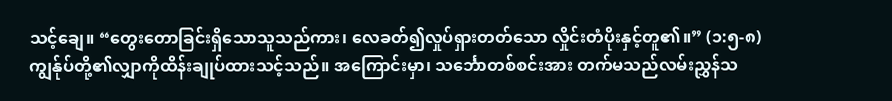သင့်ချေ။ “တွေးတောခြင်းရှိသောသူသည်ကား၊ လေခတ်၍လှုပ်ရှားတတ်သော လှိုင်းတံပိုးနှင့်တူ၏။” (၁:၅-၈) ကျွန်ုပ်တို့၏လျှာကိုထိန်းချုပ်ထားသင့်သည်။ အကြောင်းမှာ၊ သင်္ဘောတစ်စင်းအား တက်မသည်လမ်းညွှန်သ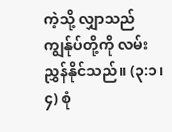ကဲ့သို့ လျှာသည်ကျွန်ုပ်တို့ကို လမ်းညွှန်နိုင်သည်။ (၃:၁၊ ၄) စုံ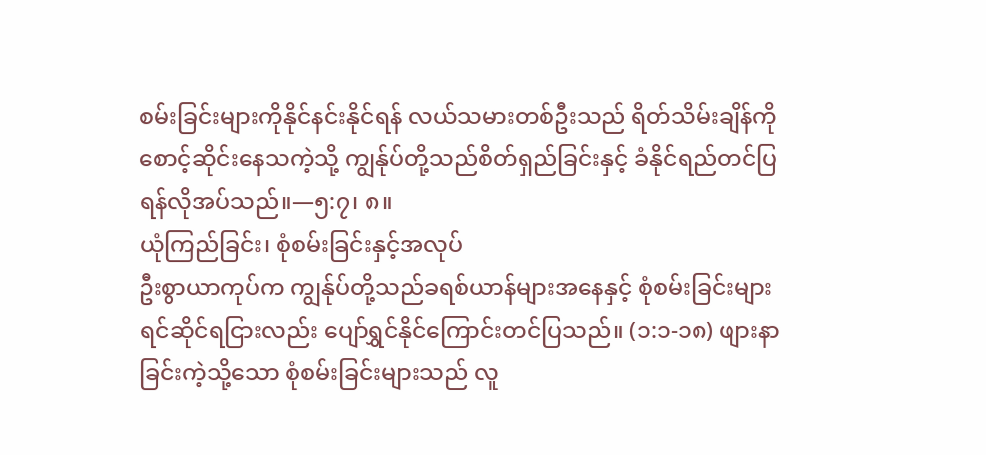စမ်းခြင်းများကိုနိုင်နင်းနိုင်ရန် လယ်သမားတစ်ဦးသည် ရိတ်သိမ်းချိန်ကိုစောင့်ဆိုင်းနေသကဲ့သို့ ကျွန်ုပ်တို့သည်စိတ်ရှည်ခြင်းနှင့် ခံနိုင်ရည်တင်ပြရန်လိုအပ်သည်။—၅:၇၊ ၈။
ယုံကြည်ခြင်း၊ စုံစမ်းခြင်းနှင့်အလုပ်
ဦးစွာယာကုပ်က ကျွန်ုပ်တို့သည်ခရစ်ယာန်များအနေနှင့် စုံစမ်းခြင်းများရင်ဆိုင်ရငြားလည်း ပျော်ရွှင်နိုင်ကြောင်းတင်ပြသည်။ (၁:၁-၁၈) ဖျားနာခြင်းကဲ့သို့သော စုံစမ်းခြင်းများသည် လူ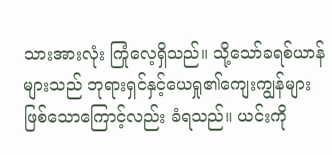သားအားလုံး ကြုံလေ့ရှိသည်။ သို့သော်ခရစ်ယာန်များသည် ဘုရားရှင်နှင့်ယေရှု၏ကျေးကျွန်များဖြစ်သောကြောင့်လည်း ခံရသည်။ ယင်းကို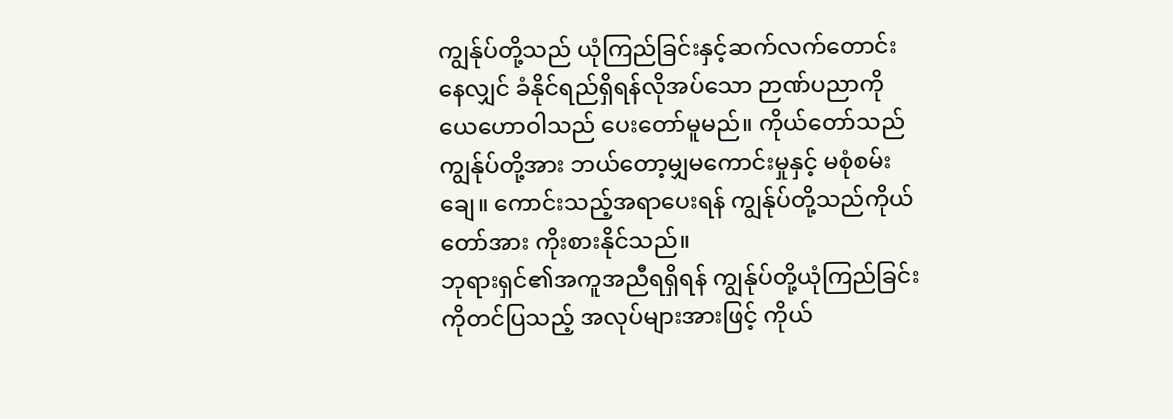ကျွန်ုပ်တို့သည် ယုံကြည်ခြင်းနှင့်ဆက်လက်တောင်းနေလျှင် ခံနိုင်ရည်ရှိရန်လိုအပ်သော ဉာဏ်ပညာကို ယေဟောဝါသည် ပေးတော်မူမည်။ ကိုယ်တော်သည်ကျွန်ုပ်တို့အား ဘယ်တော့မျှမကောင်းမှုနှင့် မစုံစမ်းချေ။ ကောင်းသည့်အရာပေးရန် ကျွန်ုပ်တို့သည်ကိုယ်တော်အား ကိုးစားနိုင်သည်။
ဘုရားရှင်၏အကူအညီရရှိရန် ကျွန်ုပ်တို့ယုံကြည်ခြင်းကိုတင်ပြသည့် အလုပ်များအားဖြင့် ကိုယ်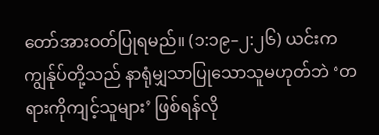တော်အားဝတ်ပြုရမည်။ (၁:၁၉–၂:၂၆) ယင်းကကျွန်ုပ်တို့သည် နာရုံမျှသာပြုသောသူမဟုတ်ဘဲ ‘တရားကိုကျင့်သူများ’ ဖြစ်ရန်လို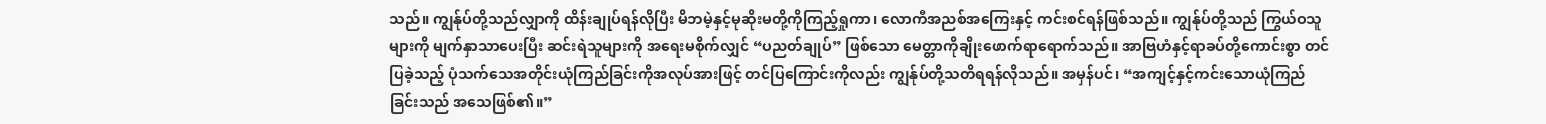သည်။ ကျွန်ုပ်တို့သည်လျှာကို ထိန်းချုပ်ရန်လိုပြီး မိဘမဲ့နှင့်မုဆိုးမတို့ကိုကြည့်ရှုကာ၊ လောကီအညစ်အကြေးနှင့် ကင်းစင်ရန်ဖြစ်သည်။ ကျွန်ုပ်တို့သည် ကြွယ်ဝသူများကို မျက်နှာသာပေးပြီး ဆင်းရဲသူများကို အရေးမစိုက်လျှင် “ပညတ်ချုပ်” ဖြစ်သော မေတ္တာကိုချိုးဖောက်ရာရောက်သည်။ အာဗြဟံနှင့်ရာခပ်တို့ကောင်းစွာ တင်ပြခဲ့သည့် ပုံသက်သေအတိုင်းယုံကြည်ခြင်းကိုအလုပ်အားဖြင့် တင်ပြကြောင်းကိုလည်း ကျွန်ုပ်တို့သတိရရန်လိုသည်။ အမှန်ပင်၊ “အကျင့်နှင့်ကင်းသောယုံကြည်ခြင်းသည် အသေဖြစ်၏။”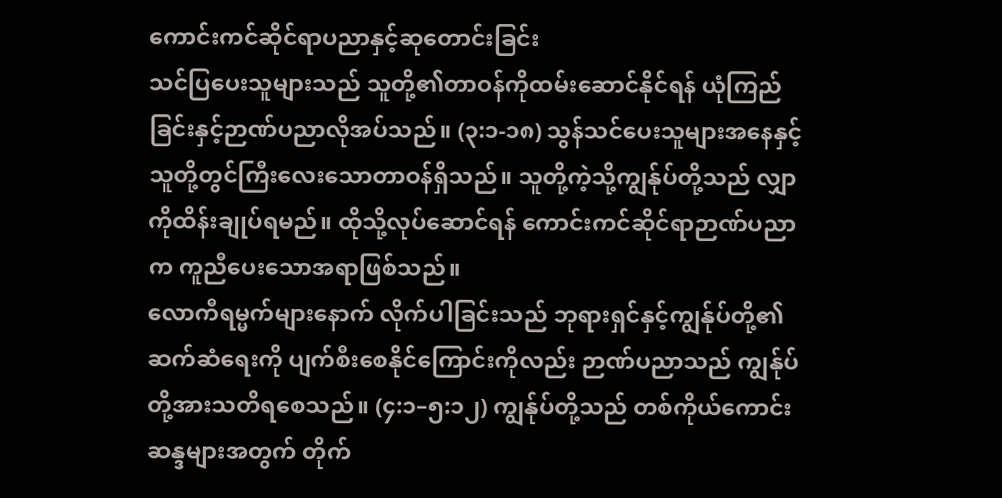ကောင်းကင်ဆိုင်ရာပညာနှင့်ဆုတောင်းခြင်း
သင်ပြပေးသူများသည် သူတို့၏တာဝန်ကိုထမ်းဆောင်နိုင်ရန် ယုံကြည်ခြင်းနှင့်ဉာဏ်ပညာလိုအပ်သည်။ (၃:၁-၁၈) သွန်သင်ပေးသူများအနေနှင့် သူတို့တွင်ကြီးလေးသောတာဝန်ရှိသည်။ သူတို့ကဲ့သို့ကျွန်ုပ်တို့သည် လျှာကိုထိန်းချုပ်ရမည်။ ထိုသို့လုပ်ဆောင်ရန် ကောင်းကင်ဆိုင်ရာဉာဏ်ပညာက ကူညီပေးသောအရာဖြစ်သည်။
လောကီရမ္မက်များနောက် လိုက်ပါခြင်းသည် ဘုရားရှင်နှင့်ကျွန်ုပ်တို့၏ ဆက်ဆံရေးကို ပျက်စီးစေနိုင်ကြောင်းကိုလည်း ဉာဏ်ပညာသည် ကျွန်ုပ်တို့အားသတိရစေသည်။ (၄:၁–၅:၁၂) ကျွန်ုပ်တို့သည် တစ်ကိုယ်ကောင်းဆန္ဒများအတွက် တိုက်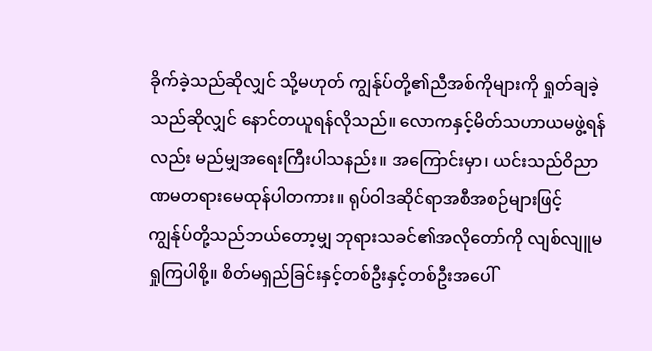ခိုက်ခဲ့သည်ဆိုလျှင် သို့မဟုတ် ကျွန်ုပ်တို့၏ညီအစ်ကိုများကို ရှုတ်ချခဲ့သည်ဆိုလျှင် နောင်တယူရန်လိုသည်။ လောကနှင့်မိတ်သဟာယမဖွဲ့ရန်လည်း မည်မျှအရေးကြီးပါသနည်း။ အကြောင်းမှာ၊ ယင်းသည်ဝိညာဏမတရားမေထုန်ပါတကား။ ရုပ်ဝါဒဆိုင်ရာအစီအစဉ်များဖြင့် ကျွန်ုပ်တို့သည်ဘယ်တော့မျှ ဘုရားသခင်၏အလိုတော်ကို လျစ်လျူမရှုကြပါစို့။ စိတ်မရှည်ခြင်းနှင့်တစ်ဦးနှင့်တစ်ဦးအပေါ်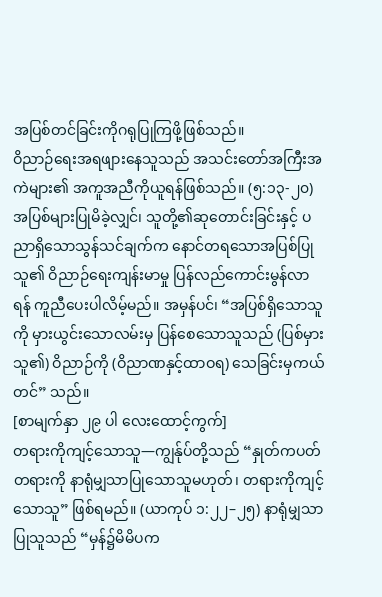အပြစ်တင်ခြင်းကိုဂရုပြုကြဖို့ဖြစ်သည်။
ဝိညာဉ်ရေးအရဖျားနေသူသည် အသင်းတော်အကြီးအကဲများ၏ အကူအညီကိုယူရန်ဖြစ်သည်။ (၅:၁၃-၂၀) အပြစ်များပြုမိခဲ့လျှင်၊ သူတို့၏ဆုတောင်းခြင်းနှင့် ပညာရှိသောသွန်သင်ချက်က နောင်တရသောအပြစ်ပြုသူ၏ ဝိညာဉ်ရေးကျန်းမာမှု ပြန်လည်ကောင်းမွန်လာရန် ကူညီပေးပါလိမ့်မည်။ အမှန်ပင်၊ “အပြစ်ရှိသောသူကို မှားယွင်းသောလမ်းမှ ပြန်စေသောသူသည် (ပြစ်မှားသူ၏) ဝိညာဉ်ကို (ဝိညာဏနှင့်ထာဝရ) သေခြင်းမှကယ်တင်” သည်။
[စာမျက်နှာ ၂၉ ပါ လေးထောင့်ကွက်]
တရားကိုကျင့်သောသူ—ကျွန်ုပ်တို့သည် “နှုတ်ကပတ်တရားကို နာရုံမျှသာပြုသောသူမဟုတ်၊ တရားကိုကျင့်သောသူ” ဖြစ်ရမည်။ (ယာကုပ် ၁:၂၂–၂၅) နာရုံမျှသာပြုသူသည် “မှန်၌မိမိပက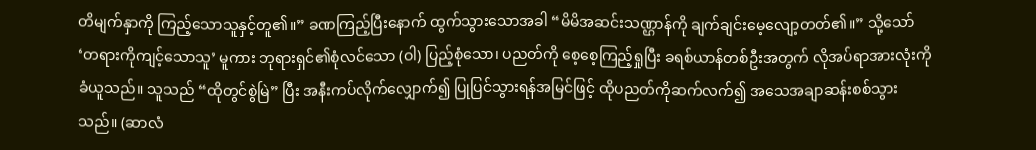တိမျက်နှာကို ကြည့်သောသူနှင့်တူ၏။” ခဏကြည့်ပြီးနောက် ထွက်သွားသောအခါ “မိမိအဆင်းသဏ္ဌာန်ကို ချက်ချင်းမေ့လျော့တတ်၏။” သို့သော် ‘တရားကိုကျင့်သောသူ’ မူကား ဘုရားရှင်၏စုံလင်သော (ဝါ) ပြည့်စုံသော၊ ပညတ်ကို စေ့စေ့ကြည့်ရှုပြီး ခရစ်ယာန်တစ်ဦးအတွက် လိုအပ်ရာအားလုံးကို ခံယူသည်။ သူသည် “ထိုတွင်စွဲမြဲ” ပြီး အနီးကပ်လိုက်လျှောက်၍ ပြုပြင်သွားရန်အမြင်ဖြင့် ထိုပညတ်ကိုဆက်လက်၍ အသေအချာဆန်းစစ်သွားသည်။ (ဆာလံ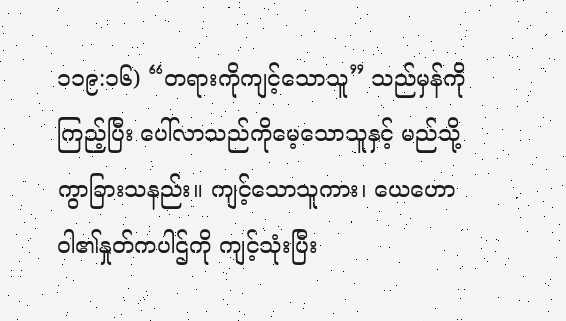၁၁၉:၁၆) “တရားကိုကျင့်သောသူ” သည်မှန်ကိုကြည့်ပြီး ပေါ်လာသည်ကိုမေ့သောသူနှင့် မည်သို့ကွာခြားသနည်း။ ကျင့်သောသူကား၊ ယေဟောဝါ၏နှုတ်ကပါဌ်ကို ကျင့်သုံးပြီး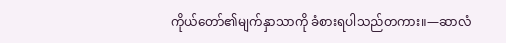ကိုယ်တော်၏မျက်နှာသာကို ခံစားရပါသည်တကား။—ဆာလံ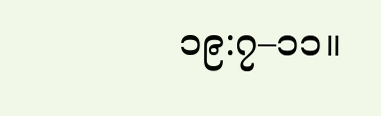၁၉:၇–၁၁။